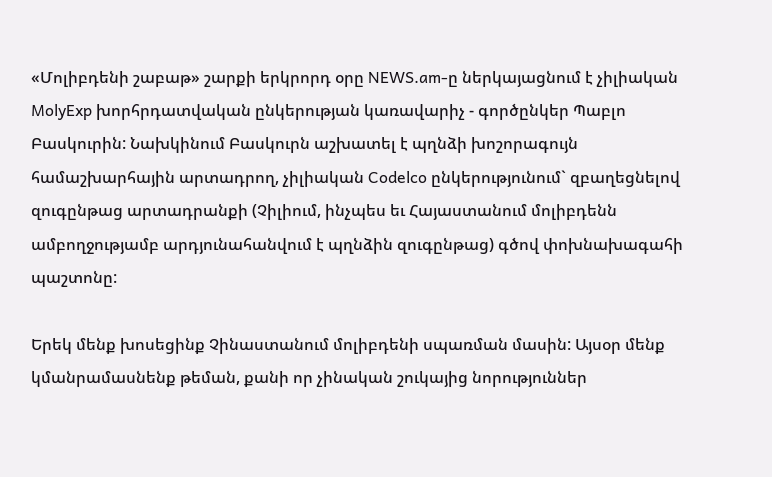«Մոլիբդենի շաբաթ» շարքի երկրորդ օրը NEWS.am-ը ներկայացնում է չիլիական MolyExp խորհրդատվական ընկերության կառավարիչ - գործընկեր Պաբլո Բասկուրին: Նախկինում Բասկուրն աշխատել է պղնձի խոշորագույն համաշխարհային արտադրող, չիլիական Codelco ընկերությունում` զբաղեցնելով զուգընթաց արտադրանքի (Չիլիում, ինչպես եւ Հայաստանում մոլիբդենն ամբողջությամբ արդյունահանվում է պղնձին զուգընթաց) գծով փոխնախագահի պաշտոնը:

Երեկ մենք խոսեցինք Չինաստանում մոլիբդենի սպառման մասին: Այսօր մենք կմանրամասնենք թեման, քանի որ չինական շուկայից նորություններ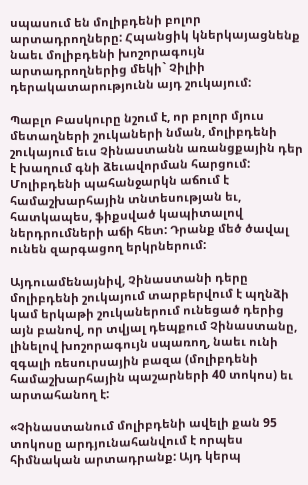սպասում են մոլիբդենի բոլոր արտադրողները: Հպանցիկ կներկայացնենք նաեւ մոլիբդենի խոշորագույն արտադրողներից մեկի` Չիլիի դերակատարությունն այդ շուկայում:

Պաբլո Բասկուրը նշում է, որ բոլոր մյուս մետաղների շուկաների նման, մոլիբդենի շուկայում եւս Չինաստանն առանցքային դեր է խաղում գնի ձեւավորման հարցում: Մոլիբդենի պահանջարկն աճում է համաշխարհային տնտեսության եւ, հատկապես, ֆիքսված կապիտալով ներդրումների աճի հետ: Դրանք մեծ ծավալ ունեն զարգացող երկրներում:

Այդուամենայնիվ, Չինաստանի դերը մոլիբդենի շուկայում տարբերվում է պղնձի կամ երկաթի շուկաներում ունեցած դերից այն բանով, որ տվյալ դեպքում Չինաստանը, լինելով խոշորագույն սպառող, նաեւ ունի զգալի ռեսուրսային բազա (մոլիբդենի համաշխարհային պաշարների 40 տոկոս) եւ արտահանող է:

«Չինաստանում մոլիբդենի ավելի քան 95 տոկոսը արդյունահանվում է որպես հիմնական արտադրանք: Այդ կերպ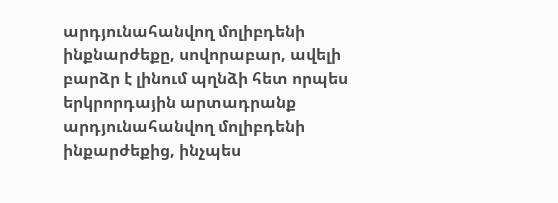արդյունահանվող մոլիբդենի ինքնարժեքը, սովորաբար, ավելի բարձր է լինում պղնձի հետ որպես երկրորդային արտադրանք արդյունահանվող մոլիբդենի ինքարժեքից, ինչպես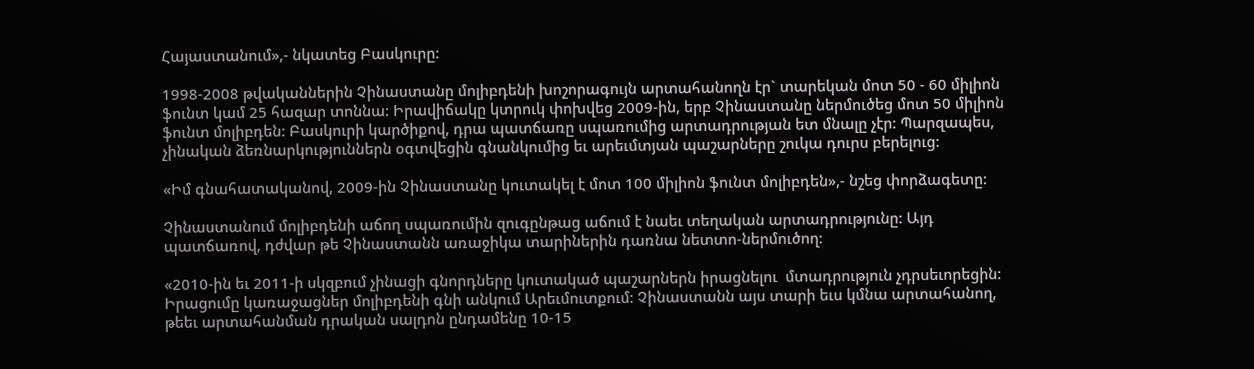Հայաստանում»,- նկատեց Բասկուրը:

1998-2008 թվականներին Չինաստանը մոլիբդենի խոշորագույն արտահանողն էր` տարեկան մոտ 50 - 60 միլիոն ֆունտ կամ 25 հազար տոննա: Իրավիճակը կտրուկ փոխվեց 2009-ին, երբ Չինաստանը ներմուծեց մոտ 50 միլիոն ֆունտ մոլիբդեն: Բասկուրի կարծիքով, դրա պատճառը սպառումից արտադրության ետ մնալը չէր: Պարզապես, չինական ձեռնարկություններն օգտվեցին գնանկումից եւ արեւմտյան պաշարները շուկա դուրս բերելուց:

«Իմ գնահատականով, 2009-ին Չինաստանը կուտակել է մոտ 100 միլիոն ֆունտ մոլիբդեն»,- նշեց փորձագետը:

Չինաստանում մոլիբդենի աճող սպառումին զուգընթաց աճում է նաեւ տեղական արտադրությունը: Այդ պատճառով, դժվար թե Չինաստանն առաջիկա տարիներին դառնա նետտո-ներմուծող:

«2010-ին եւ 2011-ի սկզբում չինացի գնորդները կուտակած պաշարներն իրացնելու  մտադրություն չդրսեւորեցին: Իրացումը կառաջացներ մոլիբդենի գնի անկում Արեւմուտքում: Չինաստանն այս տարի եւս կմնա արտահանող, թեեւ արտահանման դրական սալդոն ընդամենը 10-15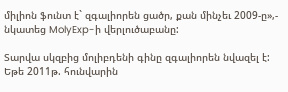միլիոն ֆունտ է` զգալիորեն ցածր, քան մինչեւ 2009-ը»,- նկատեց MolyExp-ի վերլուծաբանը:

Տարվա սկզբից մոլիբդենի գինը զգալիորեն նվազել է: Եթե 2011թ. հունվարին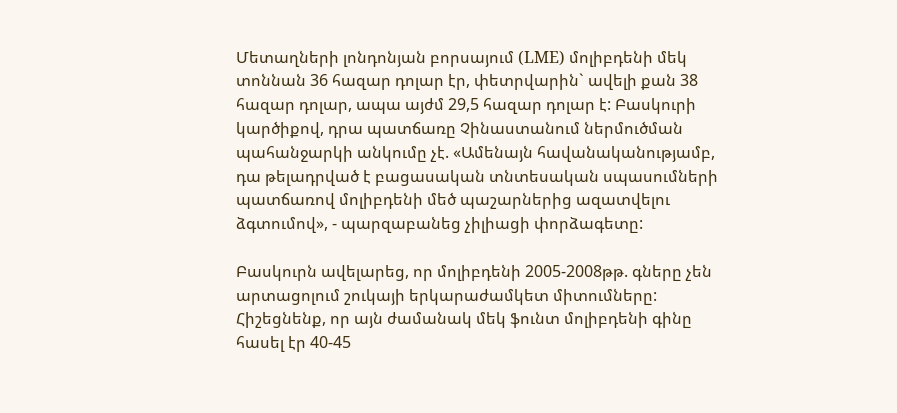Մետաղների լոնդոնյան բորսայում (LME) մոլիբդենի մեկ տոննան 36 հազար դոլար էր, փետրվարին` ավելի քան 38 հազար դոլար, ապա այժմ 29,5 հազար դոլար է: Բասկուրի կարծիքով, դրա պատճառը Չինաստանում ներմուծման պահանջարկի անկումը չէ. «Ամենայն հավանականությամբ, դա թելադրված է բացասական տնտեսական սպասումների պատճառով մոլիբդենի մեծ պաշարներից ազատվելու ձգտումով», - պարզաբանեց չիլիացի փորձագետը:

Բասկուրն ավելարեց, որ մոլիբդենի 2005-2008թթ. գները չեն արտացոլում շուկայի երկարաժամկետ միտումները: Հիշեցնենք, որ այն ժամանակ մեկ ֆունտ մոլիբդենի գինը հասել էր 40-45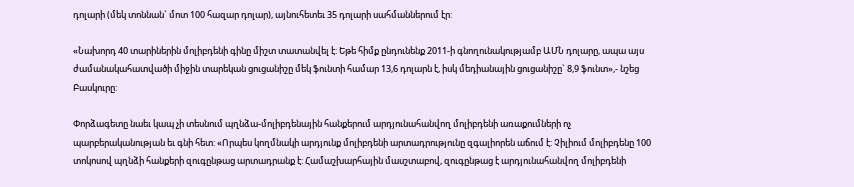դոլարի (մեկ տոննան` մոտ 100 հազար դոլար), այնուհետեւ 35 դոլարի սահմաններում էր:

«Նախորդ 40 տարիներին մոլիբդենի գինը միշտ տատանվել է: Եթե հիմք ընդունենք 2011-ի գնողունակությամբ ԱՄՆ դոլարը, ապա այս ժամանակահատվածի միջին տարեկան ցուցանիշը մեկ ֆունտի համար 13,6 դոլարն է, իսկ մեդիանային ցուցանիշը` 8,9 ֆունտ»,- նշեց Բասկուրը:

Փորձագետը նաեւ կապ չի տեսնում պղնձա-մոլիբդենային հանքերում արդյունահանվող մոլիբդենի առաքումների ոչ պարբերականության եւ գնի հետ: «Որպես կողմնակի արդյունք մոլիբդենի արտադրությունը զգալիորեն աճում է: Չիլիում մոլիբդենը 100 տոկոսով պղնձի հանքերի զուգընթաց արտադրանք է: Համաշխարհային մասշտաբով, զուգընթաց է արդյունահանվող մոլիբդենի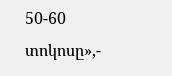50-60 տոկոսը»,-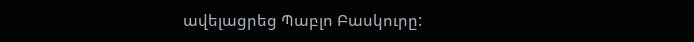ավելացրեց Պաբլո Բասկուրը: